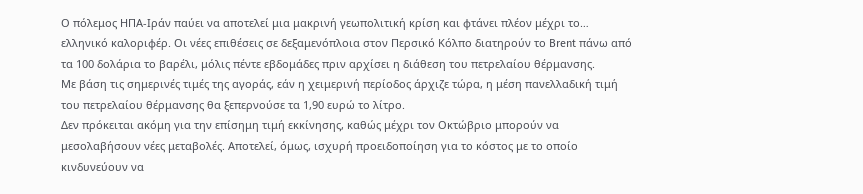Ο πόλεμος ΗΠΑ-Ιράν παύει να αποτελεί μια μακρινή γεωπολιτική κρίση και φτάνει πλέον μέχρι το… ελληνικό καλοριφέρ. Οι νέες επιθέσεις σε δεξαμενόπλοια στον Περσικό Κόλπο διατηρούν το Brent πάνω από τα 100 δολάρια το βαρέλι, μόλις πέντε εβδομάδες πριν αρχίσει η διάθεση του πετρελαίου θέρμανσης.
Με βάση τις σημερινές τιμές της αγοράς, εάν η χειμερινή περίοδος άρχιζε τώρα, η μέση πανελλαδική τιμή του πετρελαίου θέρμανσης θα ξεπερνούσε τα 1,90 ευρώ το λίτρο.
Δεν πρόκειται ακόμη για την επίσημη τιμή εκκίνησης, καθώς μέχρι τον Οκτώβριο μπορούν να μεσολαβήσουν νέες μεταβολές. Αποτελεί, όμως, ισχυρή προειδοποίηση για το κόστος με το οποίο κινδυνεύουν να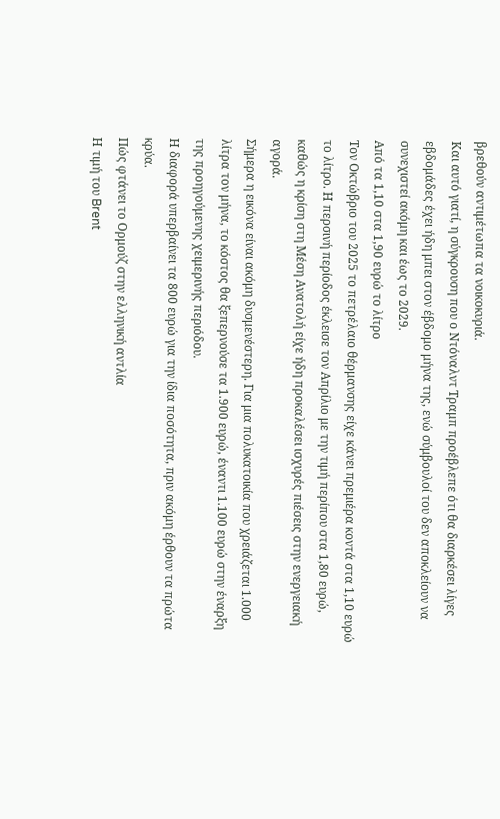βρεθούν αντιμέτωπα τα νοικοκυριά.
Και αυτό γιατί, η σύγκρουση που ο Ντόναλντ Τραμπ προέβλεπε ότι θα διαρκέσει λίγες εβδομάδες έχει ήδη μπει στον έβδομο μήνα της, ενώ σύμβουλοί του δεν αποκλείουν να συνεχιστεί ακόμη και έως το 2029.
Από τα 1,10 στα 1,90 ευρώ το λίτρο
Τον Οκτώβριο του 2025 το πετρέλαιο θέρμανσης είχε κάνει πρεμιέρα κοντά στα 1,10 ευρώ το λίτρο. Η περσινή περίοδος έκλεισε τον Απρίλιο με την τιμή περίπου στα 1,80 ευρώ, καθώς η κρίση στη Μέση Ανατολή είχε ήδη προκαλέσει ισχυρές πιέσεις στην ενεργειακή αγορά.
Σήμερα η εικόνα είναι ακόμη δυσμενέστερη. Για μια πολυκατοικία που χρειάζεται 1.000 λίτρα τον μήνα, το κόστος θα ξεπερνούσε τα 1.900 ευρώ, έναντι 1.100 ευρώ στην έναρξη της προηγούμενης χειμερινής περιόδου.
Η διαφορά υπερβαίνει τα 800 ευρώ για την ίδια ποσότητα, πριν ακόμη έρθουν τα πρώτα κρύα.
Πώς φτάνει το Ορμούζ στην ελληνική αντλία
Η τιμή του Brent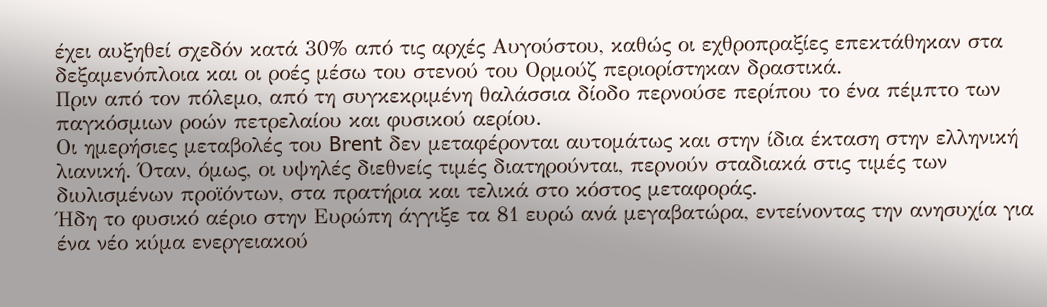έχει αυξηθεί σχεδόν κατά 30% από τις αρχές Αυγούστου, καθώς οι εχθροπραξίες επεκτάθηκαν στα δεξαμενόπλοια και οι ροές μέσω του στενού του Ορμούζ περιορίστηκαν δραστικά.
Πριν από τον πόλεμο, από τη συγκεκριμένη θαλάσσια δίοδο περνούσε περίπου το ένα πέμπτο των παγκόσμιων ροών πετρελαίου και φυσικού αερίου.
Οι ημερήσιες μεταβολές του Brent δεν μεταφέρονται αυτομάτως και στην ίδια έκταση στην ελληνική λιανική. Όταν, όμως, οι υψηλές διεθνείς τιμές διατηρούνται, περνούν σταδιακά στις τιμές των διυλισμένων προϊόντων, στα πρατήρια και τελικά στο κόστος μεταφοράς.
Ήδη το φυσικό αέριο στην Ευρώπη άγγιξε τα 81 ευρώ ανά μεγαβατώρα, εντείνοντας την ανησυχία για ένα νέο κύμα ενεργειακού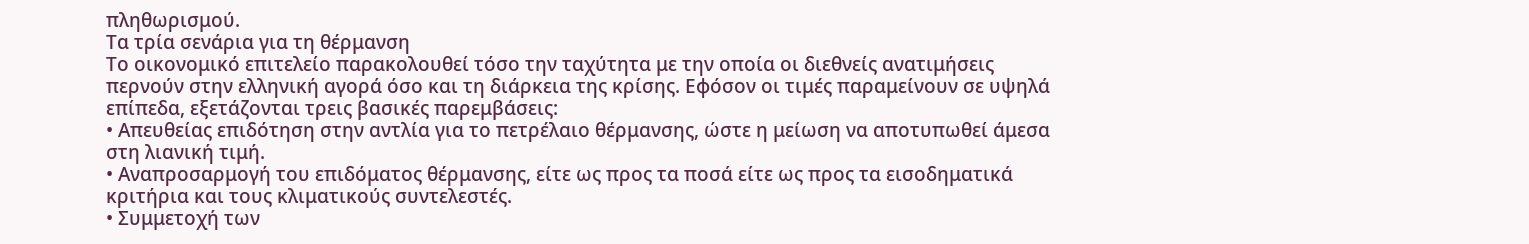πληθωρισμού.
Τα τρία σενάρια για τη θέρμανση
Το οικονομικό επιτελείο παρακολουθεί τόσο την ταχύτητα με την οποία οι διεθνείς ανατιμήσεις περνούν στην ελληνική αγορά όσο και τη διάρκεια της κρίσης. Εφόσον οι τιμές παραμείνουν σε υψηλά επίπεδα, εξετάζονται τρεις βασικές παρεμβάσεις:
• Απευθείας επιδότηση στην αντλία για το πετρέλαιο θέρμανσης, ώστε η μείωση να αποτυπωθεί άμεσα στη λιανική τιμή.
• Αναπροσαρμογή του επιδόματος θέρμανσης, είτε ως προς τα ποσά είτε ως προς τα εισοδηματικά κριτήρια και τους κλιματικούς συντελεστές.
• Συμμετοχή των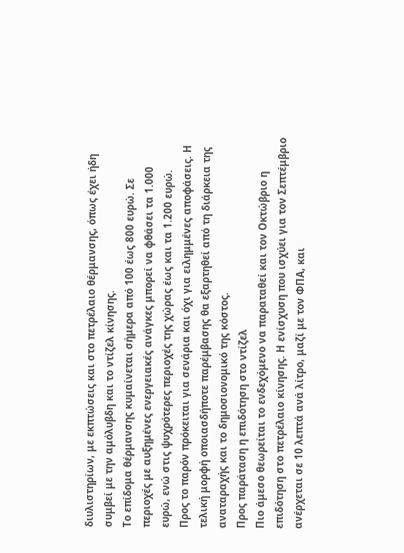διυλιστηρίων, με εκπτώσεις και στο πετρέλαιο θέρμανσης, όπως έχει ήδη συμβεί με την αμόλυβδη και το ντίζελ κίνησης.
Το επίδομα θέρμανσης κυμαίνεται σήμερα από 100 έως 800 ευρώ. Σε περιοχές με αυξημένες ενεργειακές ανάγκες μπορεί να φθάσει τα 1.000 ευρώ, ενώ στις ψυχρότερες περιοχές της χώρας έως και τα 1.200 ευρώ.
Προς το παρόν πρόκειται για σενάρια και όχι για ειλημμένες αποφάσεις. Η τελική μορφή οποιασδήποτε παρέμβασης θα εξαρτηθεί από τη διάρκεια της αναταραχής και το δημοσιονομικό της κόστος.
Προς παράταση η επιδότηση στο ντίζελ
Πιο άμεσο θεωρείται το ενδεχόμενο να παραταθεί και τον Οκτώβριο η επιδότηση στο πετρέλαιο κίνησης. Η ενίσχυση που ισχύει για τον Σεπτέμβριο ανέρχεται σε 10 λεπτά ανά λίτρο, μαζί με τον ΦΠΑ, και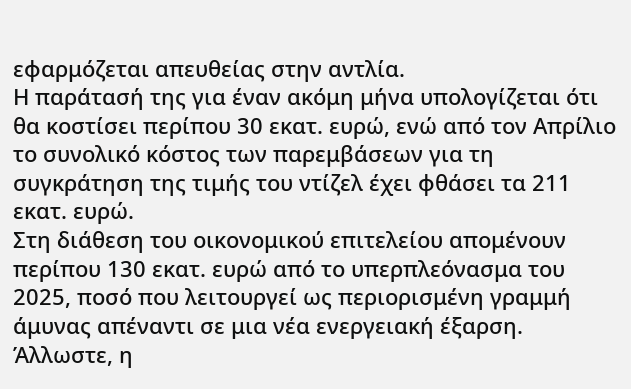εφαρμόζεται απευθείας στην αντλία.
Η παράτασή της για έναν ακόμη μήνα υπολογίζεται ότι θα κοστίσει περίπου 30 εκατ. ευρώ, ενώ από τον Απρίλιο το συνολικό κόστος των παρεμβάσεων για τη συγκράτηση της τιμής του ντίζελ έχει φθάσει τα 211 εκατ. ευρώ.
Στη διάθεση του οικονομικού επιτελείου απομένουν περίπου 130 εκατ. ευρώ από το υπερπλεόνασμα του 2025, ποσό που λειτουργεί ως περιορισμένη γραμμή άμυνας απέναντι σε μια νέα ενεργειακή έξαρση.
Άλλωστε, η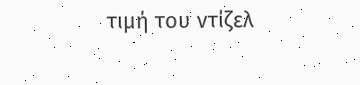τιμή του ντίζελ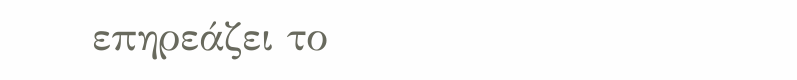επηρεάζει το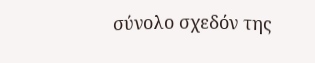σύνολο σχεδόν της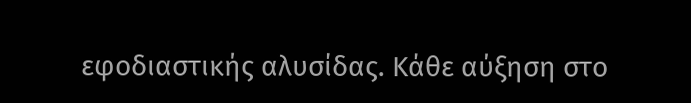εφοδιαστικής αλυσίδας. Κάθε αύξηση στο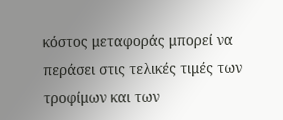κόστος μεταφοράς μπορεί να περάσει στις τελικές τιμές των τροφίμων και των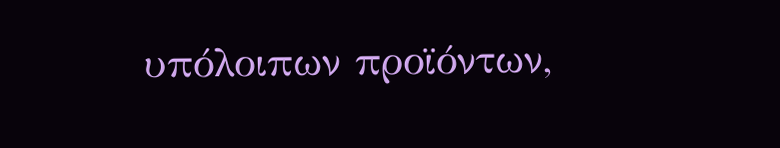υπόλοιπων προϊόντων,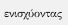ενισχύοντας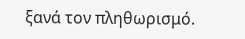ξανά τον πληθωρισμό.